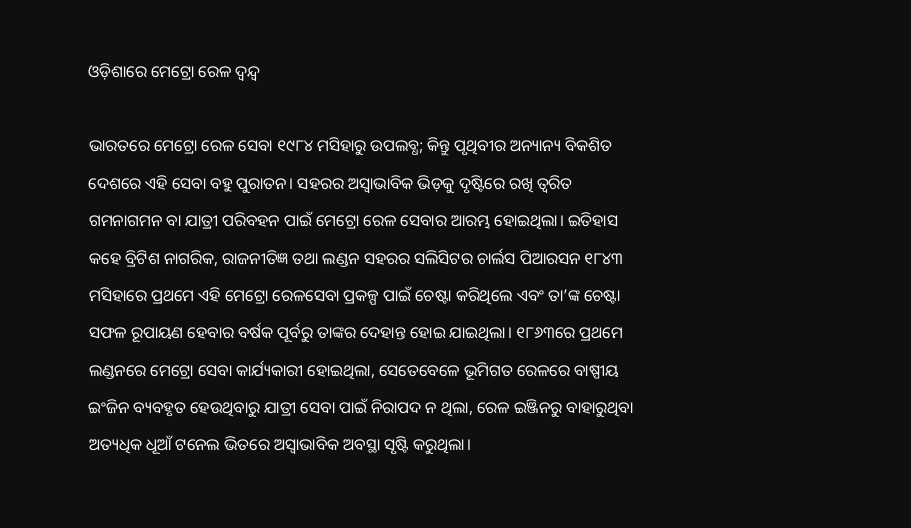ଓଡ଼ିଶାରେ ମେଟ୍ରୋ ରେଳ ଦ୍ୱନ୍ଦ୍ୱ

ଭାରତରେ ମେଟ୍ରୋ ରେଳ ସେବା ୧୯୮୪ ମସିହାରୁ ଉପଲବ୍ଧ; କିନ୍ତୁ ପୃଥିବୀର ଅନ୍ୟାନ୍ୟ ବିକଶିତ ଦେଶରେ ଏହି ସେବା ବହୁ ପୁରାତନ। ସହରର ଅସ୍ୱାଭାବିକ ଭିଡ଼କୁ ଦୃଷ୍ଟିରେ ରଖି ତ୍ୱରିତ ଗମନାଗମନ ବା ଯାତ୍ରୀ ପରିବହନ ପାଇଁ ମେଟ୍ରୋ ରେଳ ସେବାର ଆରମ୍ଭ ହୋଇଥିଲା। ଇତିହାସ କହେ ବ୍ରିଟିଶ ନାଗରିକ, ରାଜନୀତିଜ୍ଞ ତଥା ଲଣ୍ଡନ ସହରର ସଲିସିଟର ଚାର୍ଲସ ପିଆରସନ ୧୮୪୩ ମସିହାରେ ପ୍ରଥମେ ଏହି ମେଟ୍ରୋ ରେଳସେବା ପ୍ରକଳ୍ପ ପାଇଁ ଚେଷ୍ଟା କରିଥିଲେ ଏବଂ ତା’ଙ୍କ ଚେଷ୍ଟା ସଫଳ ରୂପାୟଣ ହେବାର ବର୍ଷକ ପୂର୍ବରୁ ତାଙ୍କର ଦେହାନ୍ତ ହୋଇ ଯାଇଥିଲା। ୧୮୬୩ରେ ପ୍ରଥମେ ଲଣ୍ଡନରେ ମେଟ୍ରୋ ସେବା କାର୍ଯ୍ୟକାରୀ ହୋଇଥିଲା, ସେତେବେଳେ ଭୂମିଗତ ରେଳରେ ବାଷ୍ପୀୟ ଇଂଜିନ ବ୍ୟବହୃତ ହେଉଥିବାରୁ ଯାତ୍ରୀ ସେବା ପାଇଁ ନିରାପଦ ନ ଥିଲା, ରେଳ ଇଞ୍ଜିନରୁ ବାହାରୁଥିବା ଅତ୍ୟଧିକ ଧୂଆଁ ଟନେଲ ଭିତରେ ଅସ୍ୱାଭାବିକ ଅବସ୍ଥା ସୃଷ୍ଟି କରୁଥିଲା।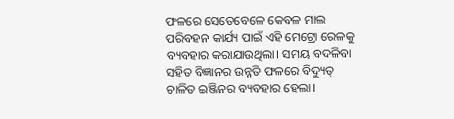ଫଳରେ ସେତେବେଳେ କେବଳ ମାଲ ପରିବହନ କାର୍ଯ୍ୟ ପାଇଁ ଏହି ମେଟ୍ରୋ ରେଳକୁ ବ୍ୟବହାର କରାଯାଉଥିଲା। ସମୟ ବଦଳିବା ସହିତ ବିଜ୍ଞାନର ଉନ୍ନତି ଫଳରେ ବିଦ୍ୟୁତ୍ ଚାଳିତ ଇଞ୍ଜିନର ବ୍ୟବହାର ହେଲା।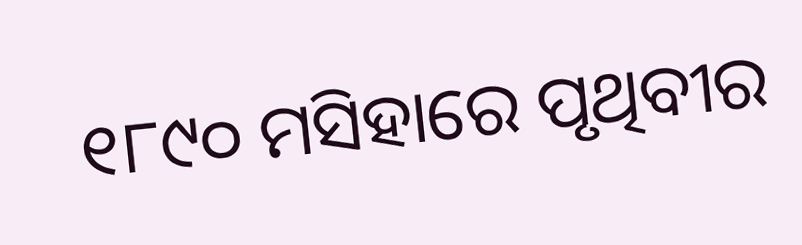୧୮୯୦ ମସିହାରେ ପୃଥିବୀର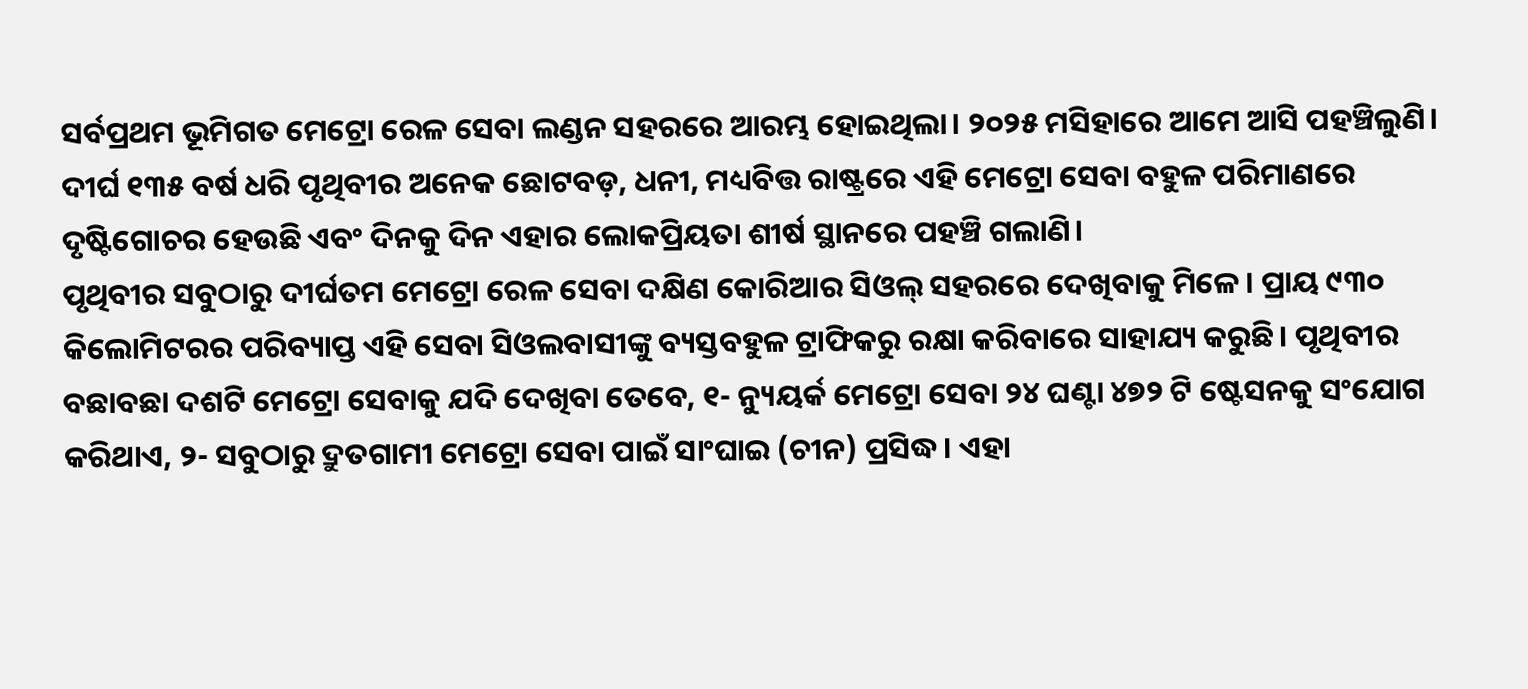ସର୍ବପ୍ରଥମ ଭୂମିଗତ ମେଟ୍ରୋ ରେଳ ସେବା ଲଣ୍ଡନ ସହରରେ ଆରମ୍ଭ ହୋଇଥିଲା। ୨୦୨୫ ମସିହାରେ ଆମେ ଆସି ପହଞ୍ଚିଲୁଣି। ଦୀର୍ଘ ୧୩୫ ବର୍ଷ ଧରି ପୃଥିବୀର ଅନେକ ଛୋଟବଡ଼, ଧନୀ, ମଧ୍ୟବିତ୍ତ ରାଷ୍ଟ୍ରରେ ଏହି ମେଟ୍ରୋ ସେବା ବହୁଳ ପରିମାଣରେ ଦୃଷ୍ଟିଗୋଚର ହେଉଛି ଏବଂ ଦିନକୁ ଦିନ ଏହାର ଲୋକପ୍ରିୟତା ଶୀର୍ଷ ସ୍ଥାନରେ ପହଞ୍ଚି ଗଲାଣି।
ପୃଥିବୀର ସବୁଠାରୁ ଦୀର୍ଘତମ ମେଟ୍ରୋ ରେଳ ସେବା ଦକ୍ଷିଣ କୋରିଆର ସିଓଲ୍ ସହରରେ ଦେଖିବାକୁ ମିଳେ। ପ୍ରାୟ ୯୩୦ କିଲୋମିଟରର ପରିବ୍ୟାପ୍ତ ଏହି ସେବା ସିଓଲବାସୀଙ୍କୁ ବ୍ୟସ୍ତବହୁଳ ଟ୍ରାଫିକରୁ ରକ୍ଷା କରିବାରେ ସାହାଯ୍ୟ କରୁଛି। ପୃଥିବୀର ବଛାବଛା ଦଶଟି ମେଟ୍ରୋ ସେବାକୁ ଯଦି ଦେଖିବା ତେବେ, ୧- ନ୍ୟୁୟର୍କ ମେଟ୍ରୋ ସେବା ୨୪ ଘଣ୍ଟା ୪୭୨ ଟି ଷ୍ଟେସନକୁ ସଂଯୋଗ କରିଥାଏ, ୨- ସବୁଠାରୁ ଦ୍ରୁତଗାମୀ ମେଟ୍ରୋ ସେବା ପାଇଁ ସାଂଘାଇ (ଚୀନ) ପ୍ରସିଦ୍ଧ। ଏହା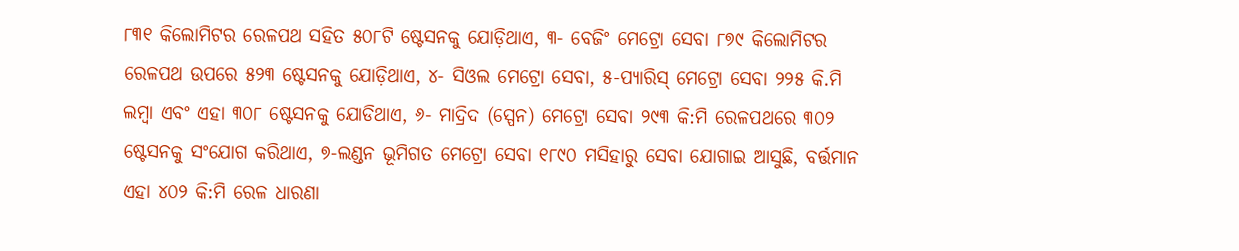୮୩୧ କିଲୋମିଟର ରେଳପଥ ସହିତ ୫୦୮ଟି ଷ୍ଟେସନକୁ ଯୋଡ଼ିଥାଏ, ୩- ବେଜିଂ ମେଟ୍ରୋ ସେବା ୮୭୯ କିଲୋମିଟର ରେଳପଥ ଉପରେ ୫୨୩ ଷ୍ଟେସନକୁ ଯୋଡ଼ିଥାଏ, ୪- ସିଓଲ ମେଟ୍ରୋ ସେବା, ୫-ପ୍ୟାରିସ୍ ମେଟ୍ରୋ ସେବା ୨୨୫ କି.ମି ଲମ୍ବା ଏବଂ ଏହା ୩୦୮ ଷ୍ଟେସନକୁ ଯୋଡିଥାଏ, ୬- ମାଦ୍ରିଦ (ସ୍ପେନ) ମେଟ୍ରୋ ସେବା ୨୯୩ କି:ମି ରେଳପଥରେ ୩୦୨ ଷ୍ଟେସନକୁ ସଂଯୋଗ କରିଥାଏ, ୭-ଲଣ୍ଡନ ଭୂମିଗତ ମେଟ୍ରୋ ସେବା ୧୮୯୦ ମସିହାରୁ ସେବା ଯୋଗାଇ ଆସୁଛି, ବର୍ତ୍ତମାନ ଏହା ୪୦୨ କି:ମି ରେଳ ଧାରଣା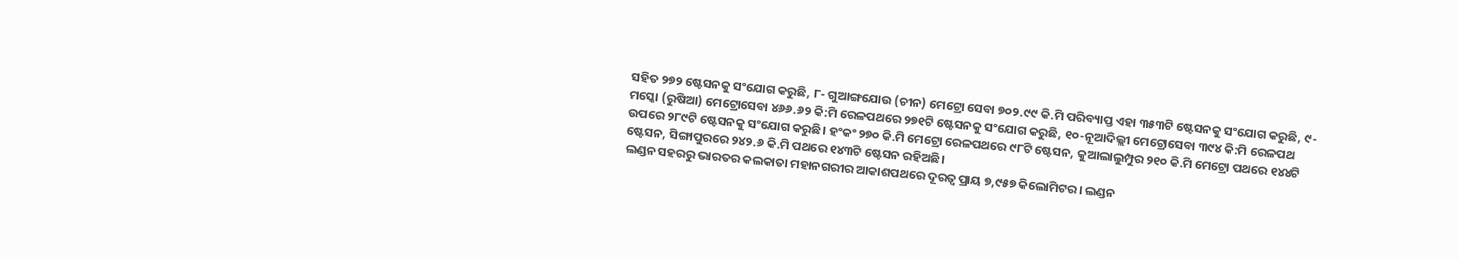ସହିତ ୨୭୨ ଷ୍ଟେସନକୁ ସଂଯୋଗ କରୁଛି, ୮- ଗୁଆଙ୍ଗଯୋଉ (ଚୀନ) ମେଟ୍ରୋ ସେବା ୭୦୨.୯୯ କି.ମି ପରିବ୍ୟାପ୍ତ ଏହା ୩୫୩ଟି ଷ୍ଟେସନକୁ ସଂଯୋଗ କରୁଛି, ୯-ମସ୍କୋ (ରୁଷିଆ) ମେଟ୍ରୋସେବା ୪୬୬.୬୨ କି:ମି ରେଳପଥରେ ୨୭୧ଟି ଷ୍ଟେସନକୁ ସଂଯୋଗ କରୁଛି, ୧୦-ନୂଆଦିଲ୍ଲୀ ମେଟ୍ରୋସେବା ୩୯୪ କି:ମି ରେଳପଥ ଉପରେ ୨୮୯ଟି ଷ୍ଟେସନକୁ ସଂଯୋଗ କରୁଛି। ହଂକଂ ୨୭୦ କି.ମି ମେଟ୍ରୋ ରେଳପଥରେ ୯୮ଟି ଷ୍ଟେସନ, କୁଆଲାଲୁମ୍ପୁର ୨୧୦ କି.ମି ମେଟ୍ରୋ ପଥରେ ୧୪୪ଟି ଷ୍ଟେସନ, ସିଙ୍ଗାପୁରରେ ୨୪୨.୬ କି.ମି ପଥରେ ୧୪୩ଟି ଷ୍ଟେସନ ରହିଅଛି।
ଲଣ୍ଡନ ସହରରୁ ଭାରତର କଲକାତା ମହାନଗରୀର ଆକାଶପଥରେ ଦୂରତ୍ୱ ପ୍ରାୟ ୭,୯୫୭ କିଲୋମିଟର। ଲଣ୍ଡନ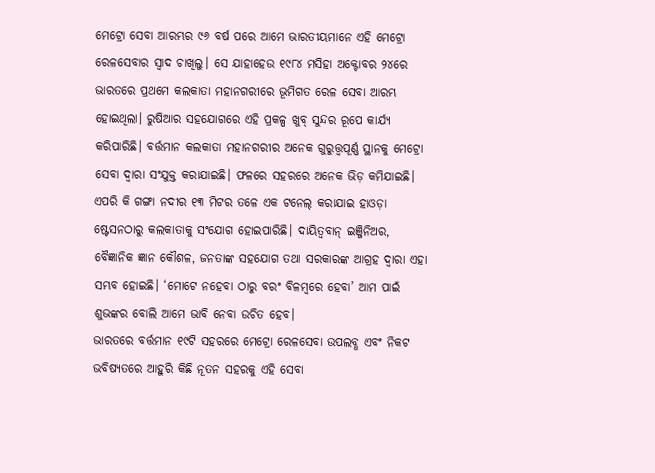ମେଟ୍ରୋ ସେବା ଆରମ୍ଭର ୯୬ ବର୍ଷ ପରେ ଆମେ ଭାରତୀୟମାନେ ଏହି ମେଟ୍ରୋ ରେଳସେବାର ସ୍ୱାଦ ଚାଖିଲୁ। ସେ ଯାହାହେଉ ୧୯୮୪ ମସିହା ଅକ୍ଟୋବର ୨୪ରେ ଭାରତରେ ପ୍ରଥମେ କଲକାତା ମହାନଗରୀରେ ଭୂମିଗତ ରେଳ ସେବା ଆରମ୍ଭ ହୋଇଥିଲା। ରୁଷିଆର ସହଯୋଗରେ ଏହି ପ୍ରକଳ୍ପ ଖୁବ୍ ସୁନ୍ଦର ରୂପେ କାର୍ଯ୍ୟ କରିପାରିଛି। ବର୍ତ୍ତମାନ କଲକାତା ମହାନଗରୀର ଅନେକ ଗୁରୁତ୍ତ୍ୱପୂର୍ଣ୍ଣ ସ୍ଥାନକୁ ମେଟ୍ରୋ ସେବା ଦ୍ୱାରା ସଂଯୁକ୍ତ କରାଯାଇଛି। ଫଳରେ ସହରରେ ଅନେକ ଭିଡ଼ କମିଯାଇଛି। ଏପରି କି ଗଙ୍ଗା ନଦୀର ୧୩ ମିଟର ତଳେ ଏକ ଟନେଲ୍ କରାଯାଇ ହାଓଡ଼ା ଷ୍ଟେସନଠାରୁ କଲକାତାକୁ ସଂଯୋଗ ହୋଇପାରିଛି। ଦାୟିତ୍ୱବାନ୍ ଇଞ୍ଜିନିଅର, ବୈଜ୍ଞାନିକ ଜ୍ଞାନ କୌଶଳ, ଜନତାଙ୍କ ସହଯୋଗ ତଥା ସରକାରଙ୍କ ଆଗ୍ରହ ଦ୍ୱାରା ଏହା ସମ୍ଭବ ହୋଇଛି। ‘ମୋଟେ ନହେବା ଠାରୁ ବରଂ ବିଳମ୍ବରେ ହେବା’ ଆମ ପାଇଁ ଶୁଭଙ୍କର ବୋଲି ଆମେ ଭାବି ନେବା ଉଚିତ ହେବ।
ଭାରତରେ ବର୍ତ୍ତମାନ ୧୯ଟି ସହରରେ ମେଟ୍ରୋ ରେଳସେବା ଉପଲବ୍ଧ ଏବଂ ନିକଟ ଭବିଷ୍ୟତରେ ଆହୁରି କିଛି ନୂତନ ସହରକୁ ଏହି ସେବା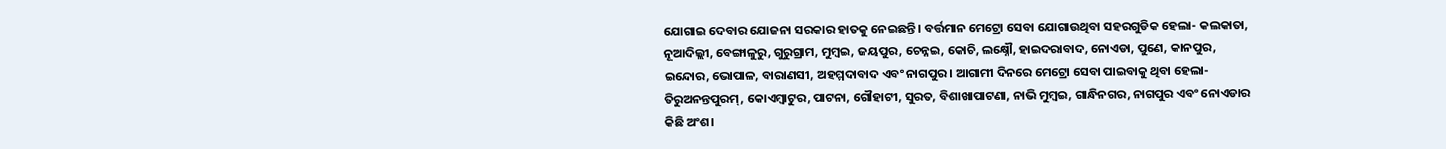ଯୋଗାଇ ଦେବାର ଯୋଜନା ସରକାର ହାତକୁ ନେଇଛନ୍ତି। ବର୍ତ୍ତମାନ ମେଟ୍ରୋ ସେବା ଯୋଗାଉଥିବା ସହରଗୁଡିକ ହେଲା- କଲକାତା, ନୂଆଦିଲ୍ଲୀ, ବେଙ୍ଗାଳୁରୁ, ଗୁରୁଗ୍ରାମ, ମୁମ୍ବଇ, ଜୟପୁର, ଚେନ୍ନଇ, କୋଚି, ଲକ୍ଷ୍ନୌ, ହାଇଦରାବାଦ, ନୋଏଡା, ପୁଣେ, କାନପୁର, ଇନ୍ଦୋର, ଭୋପାଳ, ବାରାଣସୀ, ଅହମ୍ମଦାବାଦ ଏବଂ ନାଗପୁର। ଆଗାମୀ ଦିନରେ ମେଟ୍ରୋ ସେବା ପାଇବାକୁ ଥିବା ହେଲା- ତିରୁଅନନ୍ତପୁରମ୍, କୋଏମ୍ବାଟୁର, ପାଟନା, ଗୌହାଟୀ, ସୁରତ, ବିଶାଖାପାଟଣା, ନାଭି ମୁମ୍ବଇ, ଗାନ୍ଧିନଗର, ନାଗପୁର ଏବଂ ନୋଏଡାର କିଛି ଅଂଶ।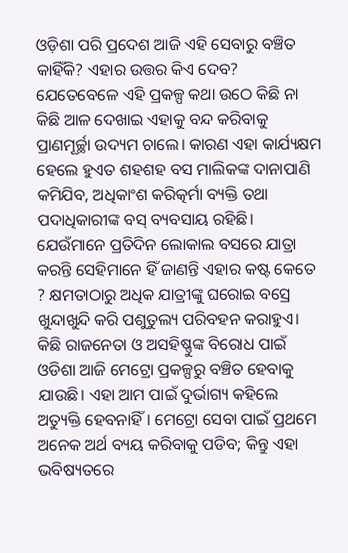ଓଡ଼ିଶା ପରି ପ୍ରଦେଶ ଆଜି ଏହି ସେବାରୁ ବଞ୍ଚିତ କାହିଁକି? ଏହାର ଉତ୍ତର କିଏ ଦେବ? ଯେତେବେଳେ ଏହି ପ୍ରକଳ୍ପ କଥା ଉଠେ କିଛି ନା କିଛି ଆଳ ଦେଖାଇ ଏହାକୁ ବନ୍ଦ କରିବାକୁ ପ୍ରାଣମୂର୍ଚ୍ଛା ଉଦ୍ୟମ ଚାଲେ। କାରଣ ଏହା କାର୍ଯ୍ୟକ୍ଷମ ହେଲେ ହୁଏତ ଶହଶହ ବସ ମାଲିକଙ୍କ ଦାନାପାଣି କମିଯିବ, ଅଧିକାଂଶ କରିତ୍କର୍ମା ବ୍ୟକ୍ତି ତଥା ପଦାଧିକାରୀଙ୍କ ବସ୍ ବ୍ୟବସାୟ ରହିଛି। ଯେଉଁମାନେ ପ୍ରତିଦିନ ଲୋକାଲ ବସରେ ଯାତ୍ରା କରନ୍ତି ସେହିମାନେ ହିଁ ଜାଣନ୍ତି ଏହାର କଷ୍ଟ କେତେ ? କ୍ଷମତାଠାରୁ ଅଧିକ ଯାତ୍ରୀଙ୍କୁ ଘରୋଇ ବସ୍ରେ ଖୁନ୍ଦାଖୁନ୍ଦି କରି ପଶୁତୁଲ୍ୟ ପରିବହନ କରାହୁଏ। କିଛି ରାଜନେତା ଓ ଅସହିଷ୍ଣୁଙ୍କ ବିରୋଧ ପାଇଁ ଓଡିଶା ଆଜି ମେଟ୍ରୋ ପ୍ରକଳ୍ପରୁ ବଞ୍ଚିତ ହେବାକୁ ଯାଉଛି। ଏହା ଆମ ପାଇଁ ଦୁର୍ଭାଗ୍ୟ କହିଲେ ଅତ୍ୟୁକ୍ତି ହେବନାହିଁ। ମେଟ୍ରୋ ସେବା ପାଇଁ ପ୍ରଥମେ ଅନେକ ଅର୍ଥ ବ୍ୟୟ କରିବାକୁ ପଡିବ; କିନ୍ତୁ ଏହା ଭବିଷ୍ୟତରେ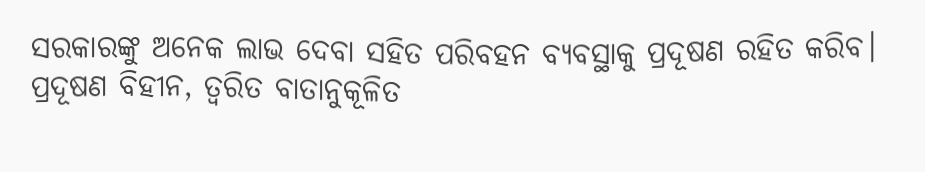ସରକାରଙ୍କୁ ଅନେକ ଲାଭ ଦେବା ସହିତ ପରିବହନ ବ୍ୟବସ୍ଥାକୁ ପ୍ରଦୂଷଣ ରହିତ କରିବ।
ପ୍ରଦୂଷଣ ବିହୀନ, ତ୍ୱରିତ ବାତାନୁକୂଳିତ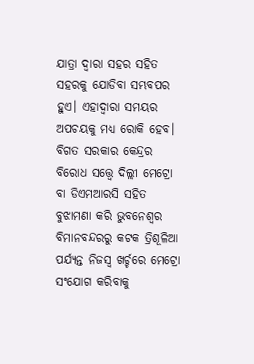ଯାତ୍ରା ଦ୍ୱାରା ସହର ସହିତ ସହରକୁ ଯୋଡିବା ସମ୍ଭବପର ହୁଏ। ଏହାଦ୍ୱାରା ସମୟର ଅପଚୟକୁ ମଧ୍ୟ ରୋକି ହେବ। ବିଗତ ସରକାର କେନ୍ଦ୍ରର ବିରୋଧ ସତ୍ତ୍ବେ ଦିଲ୍ଲୀ ମେଟ୍ରୋ ବା ଡିଏମଆରସି ସହିତ ବୁଝାମଣା କରି ଭୁବନେଶ୍ୱର ବିମାନବନ୍ଦରରୁ କଟକ ତ୍ରିଶୂଳିଆ ପର୍ଯ୍ୟନ୍ତ ନିଜସ୍ୱ ଖର୍ଚ୍ଚରେ ମେଟ୍ରୋ ସଂଯୋଗ କରିବାକୁ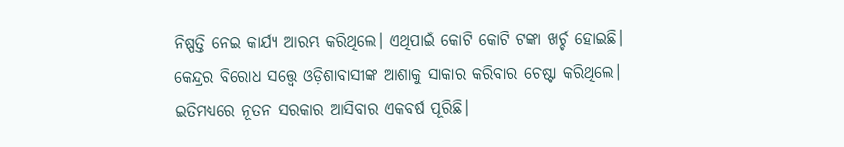ନିଷ୍ପତ୍ତି ନେଇ କାର୍ଯ୍ୟ ଆରମ୍ଭ କରିଥିଲେ। ଏଥିପାଇଁ କୋଟି କୋଟି ଟଙ୍କା ଖର୍ଚ୍ଚ ହୋଇଛି। କେନ୍ଦ୍ରର ବିରୋଧ ସତ୍ତ୍ବେ ଓଡ଼ିଶାବାସୀଙ୍କ ଆଶାକୁ ସାକାର କରିବାର ଚେଷ୍ଟା କରିଥିଲେ। ଇତିମଧ୍ୟରେ ନୂତନ ସରକାର ଆସିବାର ଏକବର୍ଷ ପୂରିଛି।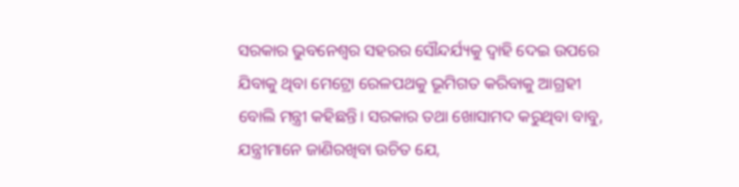ସରକାର ଭୁବନେଶ୍ୱର ସହରର ସୌନ୍ଦର୍ଯ୍ୟକୁ ଦ୍ୱାହି ଦେଇ ଉପରେ ଯିବାକୁ ଥିବା ମେଟ୍ରୋ ରେଳପଥକୁ ଭୂମିଗତ କରିବାକୁ ଆଗ୍ରହୀ ବୋଲି ମନ୍ତ୍ରୀ କହିଛନ୍ତି। ସରକାର ତଥା ଖୋସାମଦ କରୁଥିବା ବାବୁ, ଯନ୍ତ୍ରୀମାନେ ଜାଣିରଖିବା ଉଚିତ ଯେ,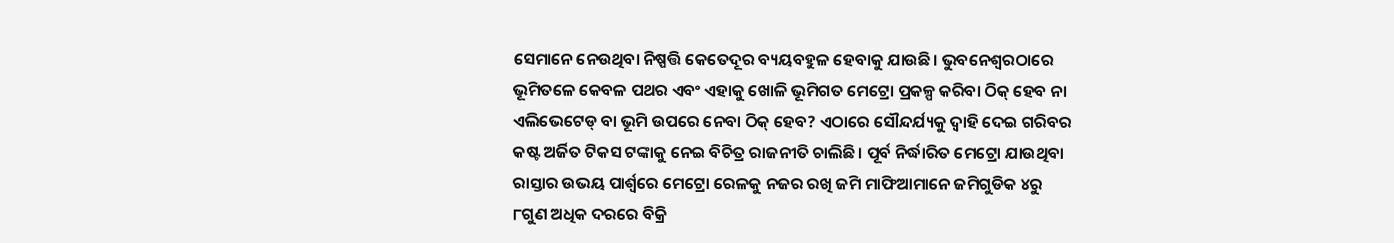ସେମାନେ ନେଉଥିବା ନିଷ୍ପତ୍ତି କେତେଦୂର ବ୍ୟୟବହୁଳ ହେବାକୁ ଯାଉଛି। ଭୁବନେଶ୍ୱରଠାରେ ଭୂମିତଳେ କେବଳ ପଥର ଏବଂ ଏହାକୁ ଖୋଳି ଭୂମିଗତ ମେଟ୍ରୋ ପ୍ରକଳ୍ପ କରିବା ଠିକ୍ ହେବ ନା ଏଲିଭେଟେଡ୍ ବା ଭୂମି ଉପରେ ନେବା ଠିକ୍ ହେବ? ଏଠାରେ ସୌନ୍ଦର୍ଯ୍ୟକୁ ଦ୍ୱାହି ଦେଇ ଗରିବର କଷ୍ଟ ଅର୍ଜିତ ଟିକସ ଟଙ୍କାକୁ ନେଇ ବିଚିତ୍ର ରାଜନୀତି ଚାଲିଛି। ପୂର୍ବ ନିର୍ଦ୍ଧାରିତ ମେଟ୍ରୋ ଯାଉଥିବା ରାସ୍ତାର ଉଭୟ ପାର୍ଶ୍ୱରେ ମେଟ୍ରୋ ରେଳକୁ ନଜର ରଖି ଜମି ମାଫିଆମାନେ ଜମିଗୁଡିକ ୪ରୁ ୮ଗୁଣ ଅଧିକ ଦରରେ ବିକ୍ରି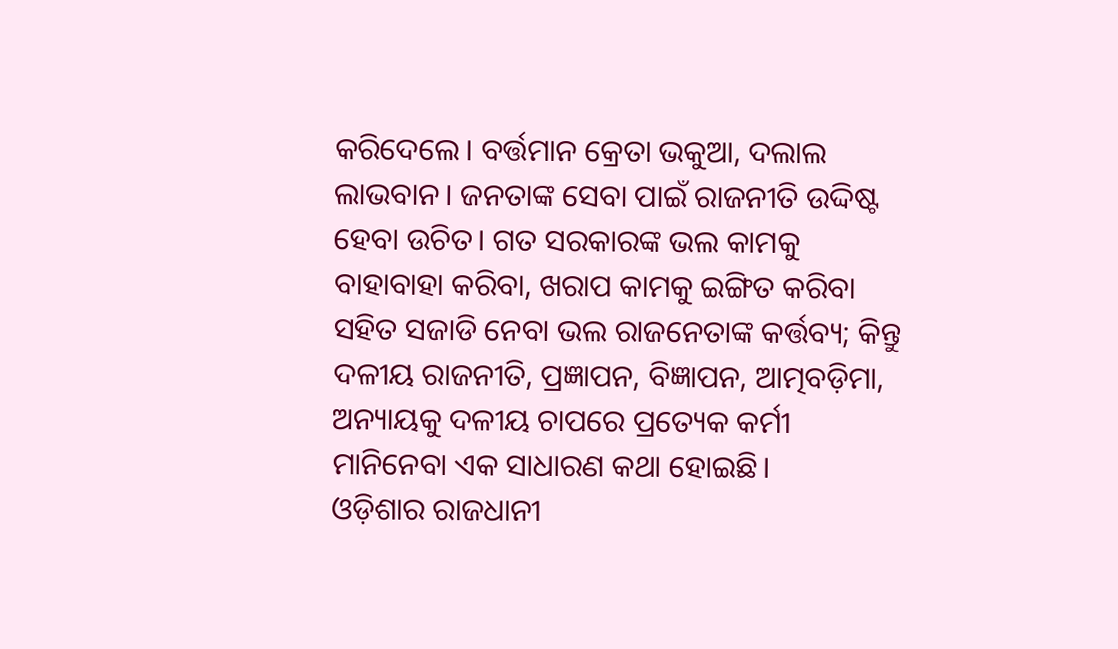କରିଦେଲେ। ବର୍ତ୍ତମାନ କ୍ରେତା ଭକୁଆ, ଦଲାଲ ଲାଭବାନ। ଜନତାଙ୍କ ସେବା ପାଇଁ ରାଜନୀତି ଉଦ୍ଦିଷ୍ଟ ହେବା ଉଚିତ। ଗତ ସରକାରଙ୍କ ଭଲ କାମକୁ ବାହାବାହା କରିବା, ଖରାପ କାମକୁ ଇଙ୍ଗିତ କରିବା ସହିତ ସଜାଡି ନେବା ଭଲ ରାଜନେତାଙ୍କ କର୍ତ୍ତବ୍ୟ; କିନ୍ତୁ ଦଳୀୟ ରାଜନୀତି, ପ୍ରଜ୍ଞାପନ, ବିଜ୍ଞାପନ, ଆତ୍ମବଡ଼ିମା, ଅନ୍ୟାୟକୁ ଦଳୀୟ ଚାପରେ ପ୍ରତ୍ୟେକ କର୍ମୀ ମାନିନେବା ଏକ ସାଧାରଣ କଥା ହୋଇଛି।
ଓଡ଼ିଶାର ରାଜଧାନୀ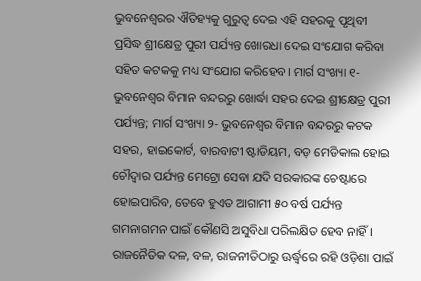ଭୁବନେଶ୍ବରର ଐତିହ୍ୟକୁ ଗୁରୁତ୍ୱ ଦେଇ ଏହି ସହରକୁ ପୃଥିବୀ ପ୍ରସିଦ୍ଧ ଶ୍ରୀକ୍ଷେତ୍ର ପୁରୀ ପର୍ଯ୍ୟନ୍ତ ଖୋରଧା ଦେଇ ସଂଯୋଗ କରିବା ସହିତ କଟକକୁ ମଧ୍ୟ ସଂଯୋଗ କରିହେବ। ମାର୍ଗ ସଂଖ୍ୟା ୧- ଭୁବନେଶ୍ୱର ବିମାନ ବନ୍ଦରରୁ ଖୋର୍ଦ୍ଧା ସହର ଦେଇ ଶ୍ରୀକ୍ଷେତ୍ର ପୁରୀ ପର୍ଯ୍ୟନ୍ତ; ମାର୍ଗ ସଂଖ୍ୟା ୨- ଭୁବନେଶ୍ୱର ବିମାନ ବନ୍ଦରରୁ କଟକ ସହର, ହାଇକୋର୍ଟ, ବାରବାଟୀ ଷ୍ଟାଡିୟମ, ବଡ଼ ମେଡିକାଲ ହୋଇ ଚୌଦ୍ୱାର ପର୍ଯ୍ୟନ୍ତ ମେଟ୍ରୋ ସେବା ଯଦି ସରକାରଙ୍କ ଚେଷ୍ଟାରେ ହୋଇପାରିବ, ତେବେ ହୁଏତ ଆଗାମୀ ୫୦ ବର୍ଷ ପର୍ଯ୍ୟନ୍ତ ଗମନାଗମନ ପାଇଁ କୌଣସି ଅସୁବିଧା ପରିଲକ୍ଷିତ ହେବ ନାହିଁ। ରାଜନୈତିକ ଦଳ, ବଳ, ରାଜନୀତିଠାରୁ ଊର୍ଦ୍ଧ୍ବରେ ରହି ଓଡ଼ିଶା ପାଇଁ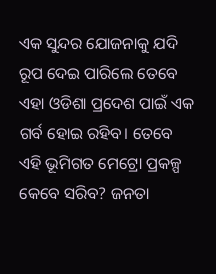ଏକ ସୁନ୍ଦର ଯୋଜନାକୁ ଯଦି ରୂପ ଦେଇ ପାରିଲେ ତେବେ ଏହା ଓଡିଶା ପ୍ରଦେଶ ପାଇଁ ଏକ ଗର୍ବ ହୋଇ ରହିବ। ତେବେ ଏହି ଭୂମିଗତ ମେଟ୍ରୋ ପ୍ରକଳ୍ପ କେବେ ସରିବ? ଜନତା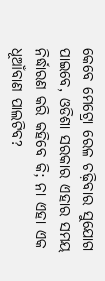କେବେ ମେଟ୍ରୋ ରେଳ ଚଢ଼ିବାର ସୁଯୋଗ ପାଇବେ, ଓଡିଶା ସରକାର ଏହାର ସମୟ ନିର୍ଦ୍ଧାରଣ କରି କହିବେ କି; ନା ଏହା ଏକ ଧୂଆଁବାଣ ପାଲଟିବ?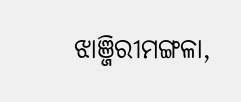ଝାଞ୍ଜିରୀମଙ୍ଗଳା,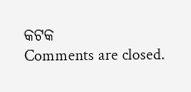କଟକ
Comments are closed.